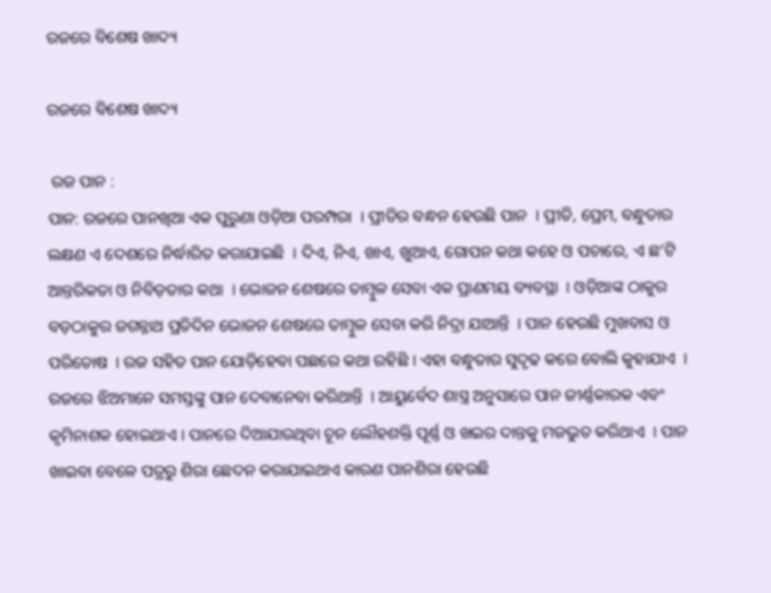ରଜରେ ବିଶେଷ ଖାଦ୍ୟ

ରଜରେ ବିଶେଷ ଖାଦ୍ୟ

 ରଜ ପାନ :
ପାନ: ରଜରେ ପାନଖିଆ ଏକ ପୁରୁଣା ଓଡ଼ିଆ ପରମ୍ପରା  । ପ୍ରୀତିର ବନ୍ଧନ ହେଉଛି ପାନ  । ପ୍ରୀତି, ପ୍ରେମ, ବନ୍ଧୁତାର ଲକ୍ଷଣ ଏ ଦେଶରେ ନିର୍ଦ୍ଧାରିତ କରାଯାଇଛି  । ଦିଏ, ନିଏ, ଖାଏ, ଖୁଆଏ, ଗୋପନ କଥା କହେ ଓ ପଚାରେ, ଏ ଛ'ଟି ଆନ୍ତରିକତା ଓ ନିବିଡ଼ତାର କଥା  । ଭୋଜନ ଶେଷରେ ତାମ୍ବୁଳ ସେବା ଏକ ପ୍ରାଣମୟ ବ୍ୟବସ୍ଥା  । ଓଡ଼ିଆଙ୍କ ଠାକୁର ବଡ଼ଠାକୁର ଜଗନ୍ନାଥ ପ୍ରତିଦିନ ଭୋଜନ ଶେଷରେ ତାମ୍ବୁଳ ସେବା କରି ନିଦ୍ରା ଯାଆନ୍ତି  । ପାନ ହେଉଛି ମୁଖବାସ ଓ ପରିତୋଷ  । ରଜ ସହିତ ପାନ ଯୋଡ଼ିହେବା ପଛରେ କଥା ରହିଛି । ଏହା ବନ୍ଧୁତାର ସୁଦୃଢ କରେ ବୋଲି କୁହାଯାଏ  । ରଜରେ ଝିଅମାନେ ସମସ୍ତଙ୍କୁ ପାନ ଦେବାନେବା କରିଥାନ୍ତି  । ଆୟୁର୍ବେଦ ଶାସ୍ତ୍ର ଅନୁସାରେ ପାନ ଜୀର୍ଣ୍ଣକାରକ ଏବଂ କୃମିନାଶକ ହୋଇଥାଏ । ପାନରେ ଦିଆଯାଉଥିବା ଚୂନ ଲୌହଶକ୍ତି ପୂର୍ଣ୍ଣ ଓ ଖଇର ଦାନ୍ତକୁ ମଜଭୁତ କରିଥାଏ  । ପାନ ଖାଇବା ବେଳେ ପତ୍ରରୁ ଶିରା ଛେଦନ କରାଯାଇଥାଏ କାରଣ ପାନଶିରା ହେଉଛି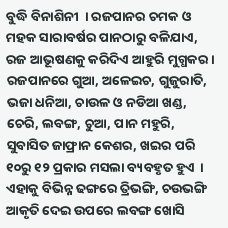ବୁଦ୍ଧି ବିନାଶିନୀ  । ରଜପାନର ଚମକ ଓ ମହକ ସାରାବର୍ଷର ପାନଠାରୁ ବଳିଯାଏ, ରଜ ଆଭୂଷଣକୁ କରିଦିଏ ଆହୁରି ମୁଗ୍ଧକର । ରଜପାନରେ ଗୁଆ, ଅଳେଇଚ, ଗୁଜୁରାତି, ଭଜା ଧନିଆ, ଚାଉଳ ଓ ନଡିଆ ଖଣ୍ଡ, ଚେରି, ଲବଙ୍ଗ, ଚୁଆ, ପାନ ମହୁରି, ସୁବାସିତ ଜାଫ୍ରାନ କେଶର, ଖଇର ପରି ୧୦ରୁ ୧୨ ପ୍ରକାର ମସଲା ବ୍ୟବହୃତ ହୁଏ  । ଏହାକୁ ବିଭିନ୍ନ ଢଙ୍ଗରେ ତ୍ରିଭଙ୍ଗି, ଚଉଭଙ୍ଗି ଆକୃତି ଦେଇ ଉପରେ ଲବଙ୍ଗ ଖୋସି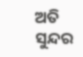ଅତି ସୁନ୍ଦର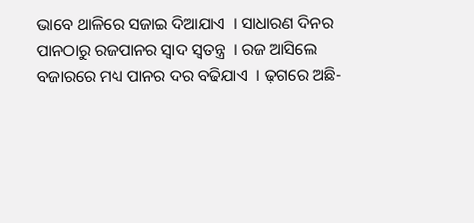ଭାବେ ଥାଳିରେ ସଜାଇ ଦିଆଯାଏ  । ସାଧାରଣ ଦିନର ପାନଠାରୁ ରଜପାନର ସ୍ୱାଦ ସ୍ୱତନ୍ତ୍ର  । ରଜ ଆସିଲେ ବଜାରରେ ମଧ୍ୟ ପାନର ଦର ବଢିଯାଏ  । ଢ଼ଗରେ ଅଛି-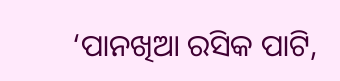‘ପାନଖିଆ ରସିକ ପାଟି,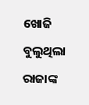ଖୋଜି ବୁଲୁଥିଲା ରାଜାଙ୍କ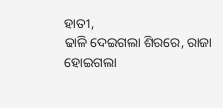ହାତୀ,
ଢାଳି ଦେଇଗଲା ଶିରରେ, ରାଜା ହୋଇଗଲା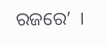ରଜରେ’  ।